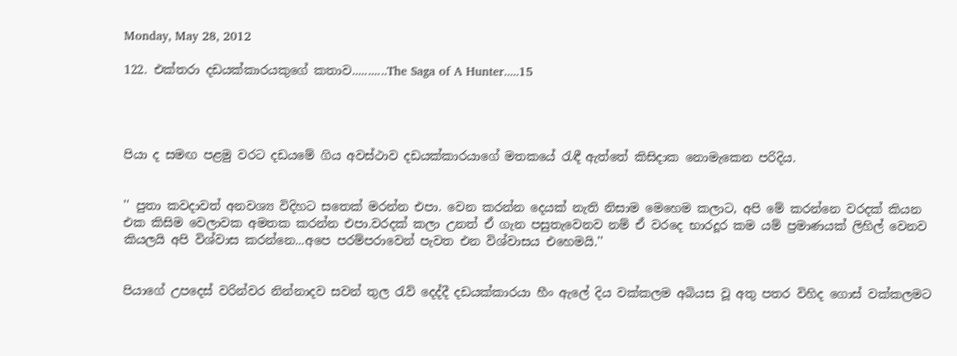Monday, May 28, 2012

122. එක්තරා දඩයක්කාරයකුගේ කතාව...........The Saga of A Hunter.....15




පියා ද සමඟ පළමු වරට දඩයමේ ගිය අවස්ථාව දඩයක්කාරයාගේ මතකයේ රැඳී ඇත්තේ කිසිදාක නොමැකෙන පරිදිය.


'' පුතා කවදාවත් අනවශ්‍ය විදිහට සතෙක් මරන්න එපා. වෙන කරන්න දෙයක් නැති නිසාම මෙහෙම කලාට, අපි මේ කරන්නෙ වරදක් කියන එක කිසිම වෙලාවක අමතක කරන්න එපා.වරදක් කලා උනත් ඒ ගැන පසුතැවෙනව නම් ඒ වරදෙ භාරදූර කම යම් ප්‍රමාණයක් ලිහිල් වෙනව කියලයි අපි විශ්වාස කරන්නෙ...අපෙ පරම්පරාවෙන් පැවත එන විශ්වාසය එහෙමයි.''


පියාගේ උපදෙස් වරින්වර නින්නාදව සවන් තුල රැව් දෙද්දී දඩයක්කාරයා හීං ඇලේ දිය වක්කලම අබියස වූ අතු පතර විහිද ගොස් වක්කලමට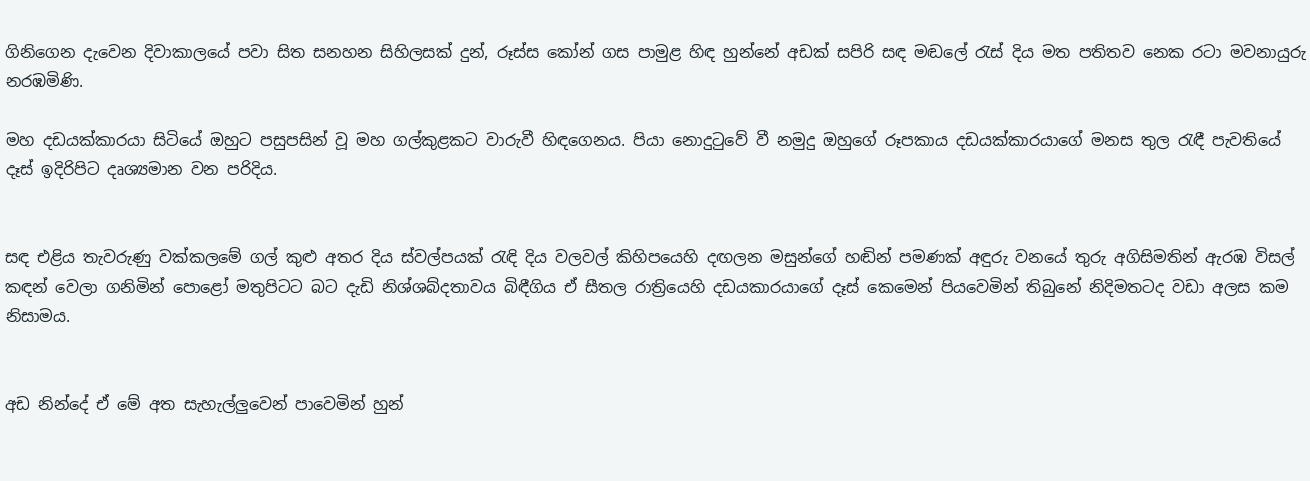ගිනිගෙන දැවෙන දිවාකාලයේ පවා සිත සනහන සිහිලසක් දුන්, රූස්ස කෝන් ගස පාමුළ හිඳ හුන්නේ අඩක් සපිරි සඳ මඬලේ රැස් දිය මත පතිතව නෙක රටා මවනායුරු නරඹමිණි.

මහ දඩයක්කාරයා සිටියේ ඔහුට පසුපසින් වූ මහ ගල්කුළකට වාරුවී හිඳගෙනය. පියා නොදුටුවේ වී නමුදු ඔහුගේ රූපකාය දඩයක්කාරයාගේ මනස තුල රැඳී පැවතියේ දෑස් ඉදිරිපිට දෘශ්‍යමාන වන පරිදිය.


සඳ එළිය තැවරුණු වක්කලමේ ගල් කුළු අතර දිය ස්වල්පයක් රැඳි දිය වලවල් කිහිපයෙහි දඟලන මසුන්ගේ හඬින් පමණක් අඳුරු වනයේ තුරු අගිසිමතින් ඇරඹ විසල් කඳන් වෙලා ගනිමින් පොළෝ මතුපිටට බට දැඩි නිශ්ශබ්දතාවය බිඳීගිය ඒ සීතල රාත්‍රියෙහි දඩයකාරයාගේ දෑස් කෙමෙන් පියවෙමින් තිබුනේ නිදිමතටද වඩා අලස කම නිසාමය.


අඩ නින්දේ ඒ මේ අත සැහැල්ලුවෙන් පාවෙමින් හුන්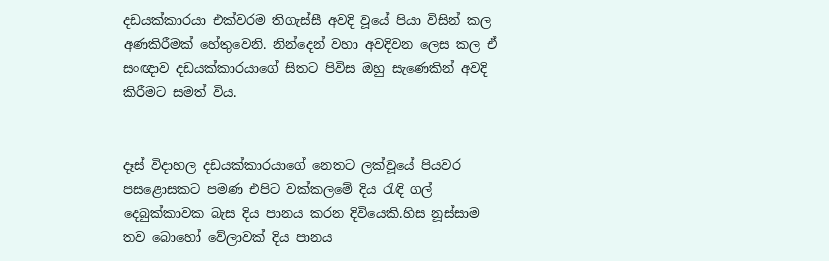දඩයක්කාරයා එක්වරම තිගැස්සී අවදි වූයේ පියා විසින් කල අණකිරීමක් හේතුවෙනි. නින්දෙන් වහා අවදිවන ලෙස කල ඒ සංඥාව දඩයක්කාරයාගේ සිතට පිවිස ඔහු සැණෙකින් අවදි කිරීමට සමත් විය.


දෑස් විදාහල දඩයක්කාරයාගේ නෙතට ලක්වූයේ පියවර පසළොසකට පමණ එපිට වක්කලමේ දිය රැඳි ගල් දෙබුක්කාවක බැස දිය පානය කරන දිවියෙකි.හිස නූස්සාම තව බොහෝ වේලාවක් දිය පානය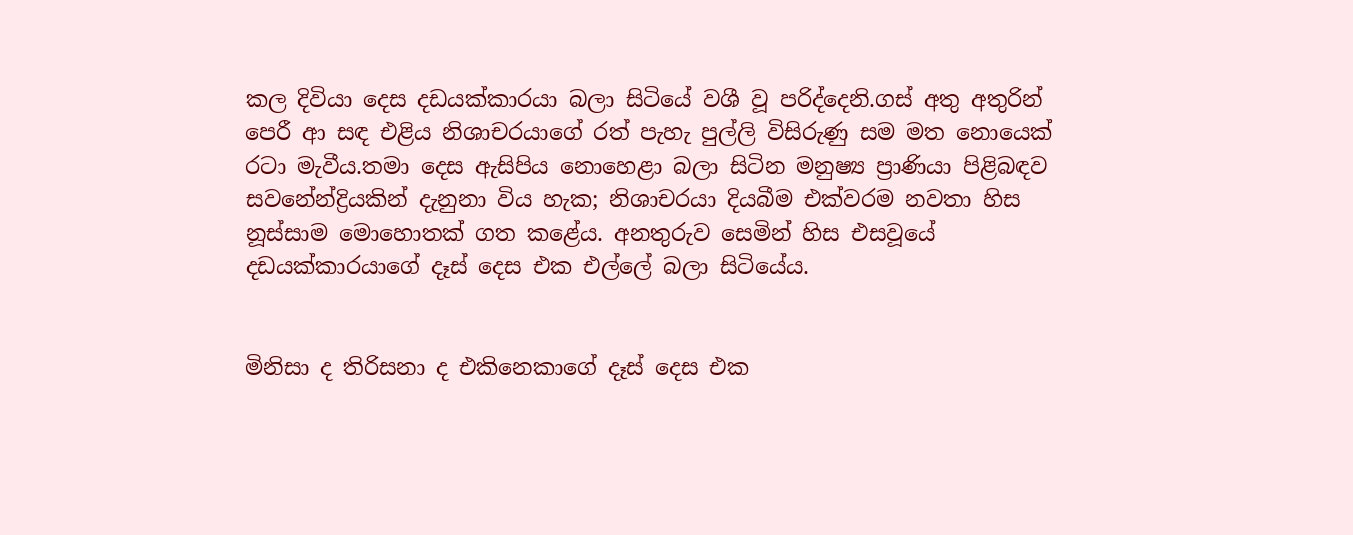කල දිවියා දෙස දඩයක්කාරයා බලා සිටියේ වශී වූ පරිද්දෙනි.ගස් අතු අතුරින් පෙරී ආ සඳ එළිය නිශාචරයාගේ රත් පැහැ පුල්ලි විසිරුණු සම මත නොයෙක් රටා මැවීය.තමා දෙස ඇසිපිය නොහෙළා බලා සිටින මනුෂ්‍ය ප්‍රාණියා පිළිබඳව සවනේන්ද්‍රියකින් දැනුනා විය හැක; නිශාචරයා දියබීම එක්වරම නවතා හිස නූස්සාම මොහොතක් ගත කළේය. අනතුරුව සෙමින් හිස එසවූයේ දඩයක්කාරයාගේ දෑස් දෙස එක එල්ලේ බලා සිටියේය.


මිනිසා ද තිරිසනා ද එකිනෙකාගේ දෑස් දෙස එක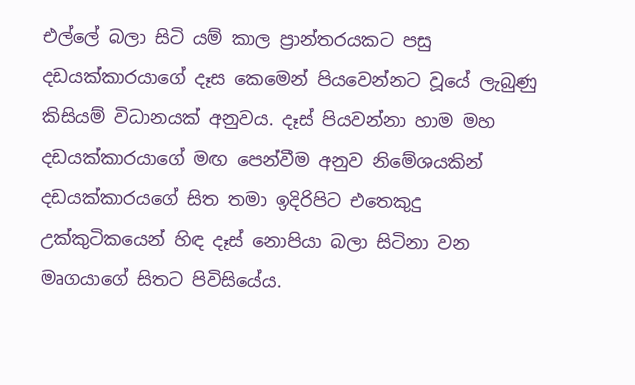එල්ලේ බලා සිටි යම් කාල ප්‍රාන්තරයකට පසු දඩයක්කාරයාගේ දෑස කෙමෙන් පියවෙන්නට වූයේ ලැබුණු කිසියම් විධානයක් අනුවය. දෑස් පියවන්නා හාම මහ දඩයක්කාරයාගේ මඟ පෙන්වීම අනුව නිමේශයකින් දඩයක්කාරයගේ සිත තමා ඉදිරිපිට එතෙකුදු උක්කුටිකයෙන් හිඳ දෑස් නොපියා බලා සිටිනා වන මෘගයාගේ සිතට පිවිසියේය.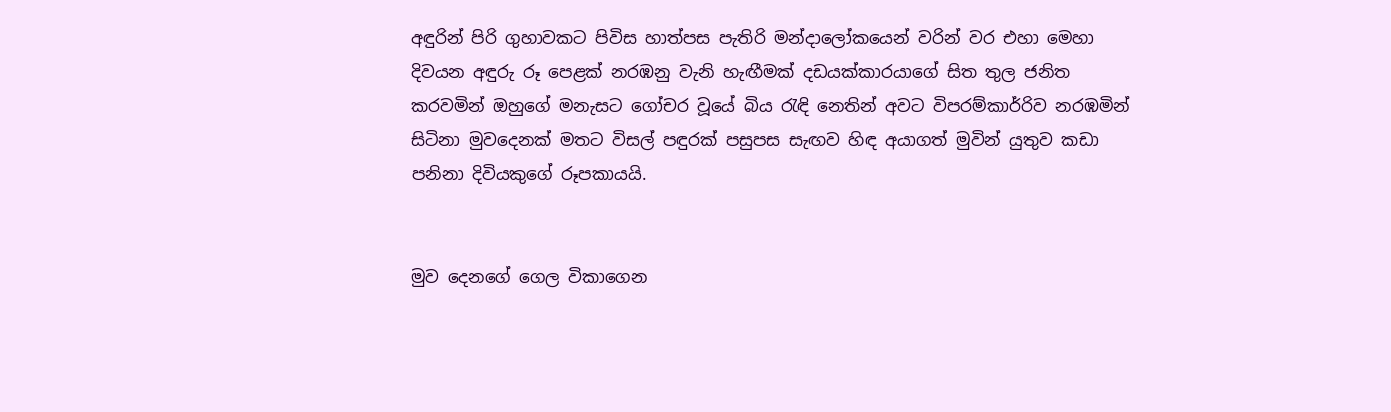අඳුරින් පිරි ගුහාවකට පිවිස හාත්පස පැතිරි මන්දාලෝකයෙන් වරින් වර එහා මෙහා දිවයන අඳුරු රූ පෙළක් නරඹනු වැනි හැඟීමක් දඩයක්කාරයාගේ සිත තුල ජනිත කරවමින් ඔහුගේ මනැසට ගෝචර වූයේ බිය රැඳි නෙතින් අවට විපරම්කාර්‍රිව නරඹමින් සිටිනා මුවදෙනක් මතට විසල් පඳුරක් පසුපස සැඟව හිඳ අයාගත් මුවින් යුතුව කඩා පනිනා දිවියකුගේ රූපකායයි.


මුව දෙනගේ ගෙල විකාගෙන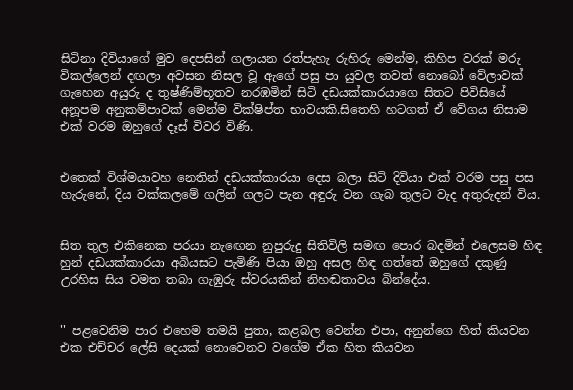සිටිනා දිවියාගේ මුව දෙපසින් ගලායන රත්පැහැ රුහිරු මෙන්ම, කිහිප වරක් මරු විකල්ලෙන් දඟලා අවසන නිසල වූ ඇගේ පසු පා යුවල තවත් නොබෝ වේලාවක් ගැහෙන අයුරු ද තුෂ්ණිම්භූතව නරඹමින් සිටි දඩයක්කාරයාගෙ සිතට පිවිසියේ අනූපම අනුකම්පාවක් මෙන්ම වික්ෂිප්ත භාවයකි.සිතෙහි හටගත් ඒ වේගය නිසාම එක් වරම ඔහුගේ දෑස් විවර විණි.


එතෙක් විශ්මයාවහ නෙතින් දඩයක්කාරයා දෙස බලා සිටි දිවියා එක් වරම පසු පස හැරුනේ, දිය වක්කලමේ ගලින් ගලට පැන අඳුරු වන ගැබ තුලට වැද අතුරුදන් විය.


සිත තුල එකිනෙක පරයා නැඟෙන නුපුරුදු සිතිවිලි සමඟ පොර බදමින් එලෙසම හිඳ හුන් දඩයක්කාරයා අබියසට පැමිණි පියා ඔහු අසල හිඳ ගත්තේ ඔහුගේ දකුණු උරහිස සිය වමත තබා ගැඹුරු ස්වරයකින් නිහඬතාවය බින්දේය.


'' පළවෙනිම පාර එහෙම තමයි පුතා, කළබල වෙන්න එපා, අනුන්ගෙ හිත් කියවන එක එච්චර ලේසි දෙයක් නොවෙනව වගේම ඒක හිත කියවන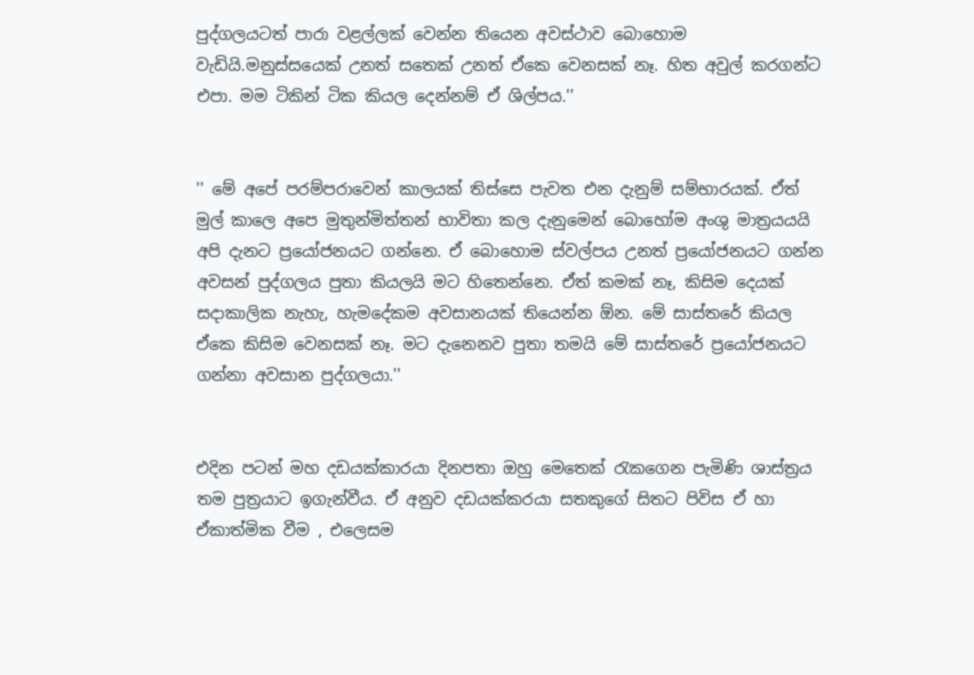පුද්ගලයටත් පාරා වළල්ලක් වෙන්න තියෙන අවස්ථාව බොහොම වැඩියි.මනුස්සයෙක් උනත් සතෙක් උනත් ඒකෙ වෙනසක් නෑ. හිත අවුල් කරගන්ට එපා. මම ටිකින් ටික කියල දෙන්නම් ඒ ශිල්පය.''


'' මේ අපේ පරම්පරාවෙන් කාලයක් තිස්සෙ පැවත එන දැනුම් සම්භාරයක්. ඒත් මුල් කාලෙ අපෙ මුතුන්මිත්තන් භාවිතා කල දැනුමෙන් බොහෝම අංශු මාත්‍රයයයි අපි දැනට ප්‍රයෝජනයට ගන්නෙ. ඒ බොහොම ස්වල්පය උනත් ප්‍රයෝජනයට ගන්න අවසන් පුද්ගලය පුතා කියලයි මට හිතෙන්නෙ. ඒත් කමක් නෑ, කිසිම දෙයක් සදාකාලික නැහැ, හැමදේකම අවසානයක් තියෙන්න ඕන. මේ සාස්තරේ කියල ඒකෙ කිසිම වෙනසක් නෑ. මට දැනෙනව පුතා තමයි මේ සාස්තරේ ප්‍රයෝජනයට ගන්නා අවසාන පුද්ගලයා.''


එදින පටන් මහ දඩයක්කාරයා දිනපතා ඔහු මෙතෙක් රැකගෙන පැමිණි ශාස්ත්‍රය තම පුත්‍රයාට ඉගැන්වීය. ඒ අනුව දඩයක්කරයා සතකුගේ සිතට පිවිස ඒ හා ඒකාත්මික වීම , එලෙසම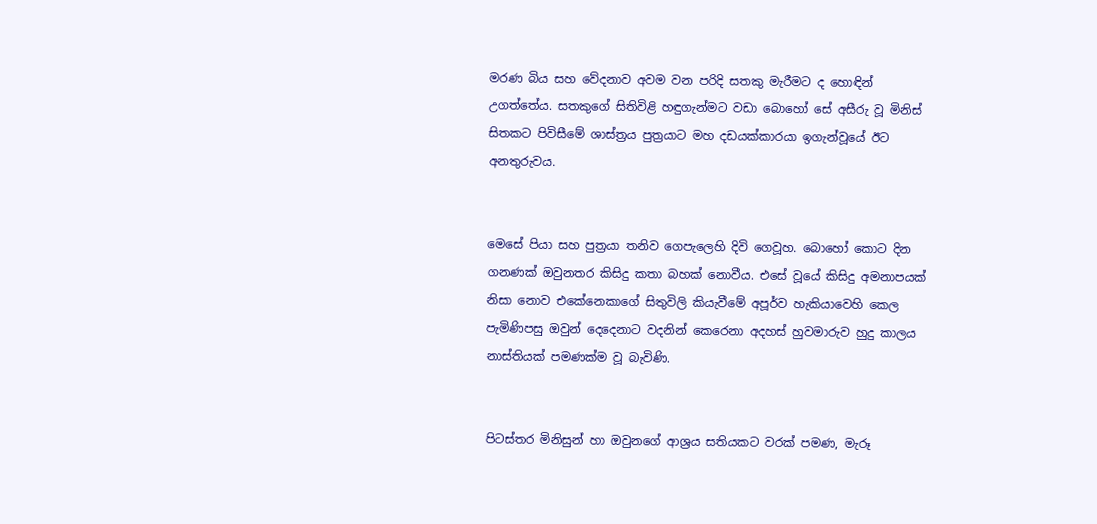මරණ බිය සහ වේදනාව අවම වන පරිදි සතකු මැරීමට ද හොඳින් උගත්තේය. සතකුගේ සිතිවිළි හඳුගැන්මට වඩා බොහෝ සේ අසීරු වූ මිනිස් සිතකට පිවිසීමේ ශාස්ත්‍රය පුත්‍රයාට මහ දඩයක්කාරයා ඉගැන්වූයේ ඊට අනතුරුවය.


මෙසේ පියා සහ පුත්‍රයා තනිව ගෙපැලෙහි දිවි ගෙවූහ. බොහෝ කොට දින ගනණක් ඔවුනතර කිසිදු කතා බහක් නොවීය. එසේ වූයේ කිසිදු අමනාපයක් නිසා නොව එකේනෙකාගේ සිතුවිලි කියැවීමේ අපූර්ව හැකියාවෙහි කෙල පැමිණිපසු ඔවුන් දෙදෙනාට වදනින් කෙරෙනා අදහස් හුවමාරුව හුදු කාලය නාස්තියක් පමණක්ම වූ බැවිණි.


පිටස්තර මිනිසුන් හා ඔවුනගේ ආශ්‍රය සතියකට වරක් පමණ, මැරූ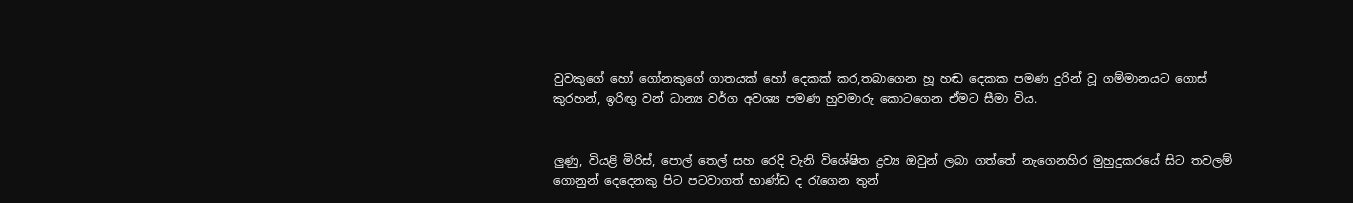වුවකුගේ හෝ ගෝනකුගේ ගාතයක් හෝ දෙකක් කර,තබාගෙන හූ හඬ දෙකක පමණ දුරින් වූ ගම්මානයට ගොස් කුරහන්, ඉරිඟු වන් ධාන්‍ය වර්ග අවශ්‍ය පමණ හුවමාරු කොටගෙන ඒමට සීමා විය.


ලුණු, වියළි මිරිස්, පොල් තෙල් සහ රෙදි වැනි විශේෂිත ද්‍රව්‍ය ඔවුන් ලබා ගත්තේ නැගෙනහිර මුහුදුකරයේ සිට තවලම් ගොනුන් දෙදෙනකු පිට පටවාගත් භාණ්ඩ ද රැගෙන තුන්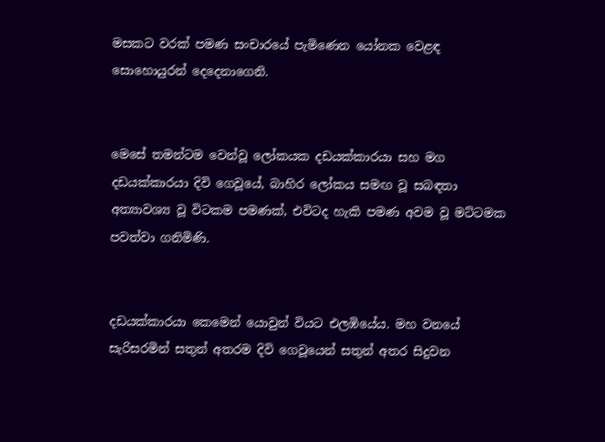මසකට වරක් පමණ සංචාරයේ පැමිණෙන යෝනක වෙළඳ සොහොයුරන් දෙදෙනාගෙනි.


මෙසේ තමන්ටම වෙන්වූ ලෝකයක දඩයක්කාරයා සහ මග දඩයක්කාරයා දිවි ගෙවූයේ, බාහිර ලෝකය සමඟ වූ සබඳතා අත්‍යාවශ්‍ය වූ විටකම පමණක්, එවිටද හැකි පමණ අවම වූ මට්ටමක පවත්වා ගනිමිණි.


දඩයක්කාරයා කෙමෙන් යොවුන් වියට එලඹියේය. මහ වනයේ සැරිසරමින් සතුන් අතරම දිවි ගෙවූයෙන් සතුන් අතර සිදුවන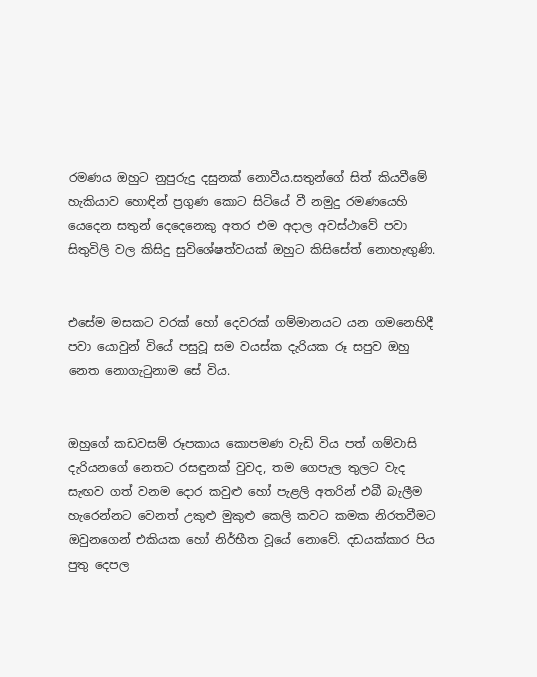රමණය ඔහුට නුපුරුදු දසුනක් නොවීය.සතුන්ගේ සිත් කියවීමේ හැකියාව හොඳින් ප්‍රගුණ කොට සිටියේ වී නමුදු රමණයෙහි යෙදෙන සතුන් දෙදෙනෙකු අතර එම අදාල අවස්ථාවේ පවා සිතුවිලි වල කිසිදු සුවිශේෂත්වයක් ඔහුට කිසිසේත් නොහැඟුණි.


එසේම මසකට වරක් හෝ දෙවරක් ගම්මානයට යන ගමනෙහිදී පවා යොවුන් වියේ පසුවූ සම වයස්ක දැරියක රූ සපුව ඔහු නෙත නොගැටුනාම සේ විය.


ඔහුගේ කඩවසම් රූපකාය කොපමණ වැඩි විය පත් ගම්වාසි දැරියනගේ නෙතට රසඳුනක් වුවද, තම ගෙපැල තුලට වැද සැඟව ගත් වනම දොර කවුළු හෝ පැළලි අතරින් එබී බැලීම හැරෙන්නට වෙනත් උකුළු මුකුළු කෙලි කවට කමක නිරතවීමට ඔවුනගෙන් එකියක හෝ නිර්භීත වූයේ නොවේ. දඩයක්කාර පිය පුතු දෙපල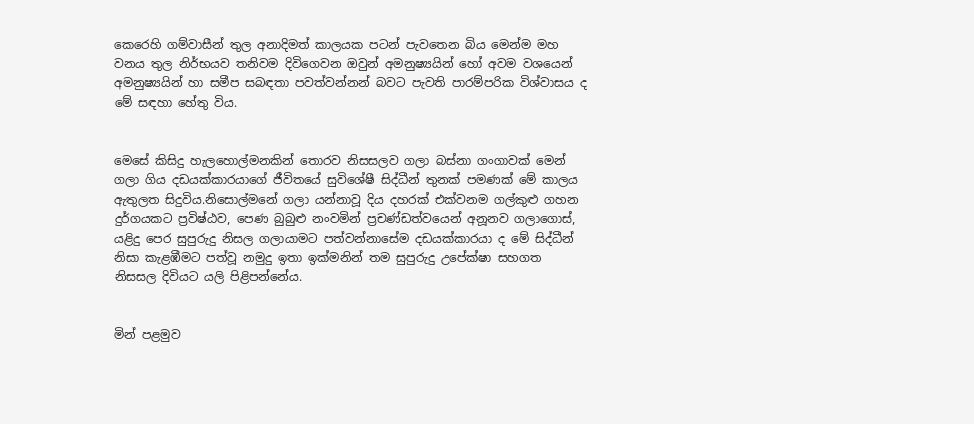කෙරෙහි ගම්වාසීන් තුල අනාදිමත් කාලයක පටන් පැවතෙන බිය මෙන්ම මහ වනය තුල නිර්භයව තනිවම දිවිගෙවන ඔවුන් අමනුෂ්‍යයින් හෝ අවම වශයෙන් අමනුෂ්‍යයින් හා සමීප සබඳතා පවත්වන්නන් බවට පැවති පාරම්පරික විශ්වාසය ද මේ සඳහා හේතු විය.


මෙසේ කිසිදු හැලහොල්මනකින් තොරව නිසසලව ගලා බස්නා ගංගාවක් මෙන් ගලා ගිය දඩයක්කාරයාගේ ජීවිතයේ සුවිශේෂී සිද්ධීන් තුනක් පමණක් මේ කාලය ඇතුලත සිදුවිය.නිසොල්මනේ ගලා යන්නාවූ දිය දහරක් එක්වනම ගල්කුළු ගහන දුර්ගයකට ප්‍රවිෂ්ඨව, පෙණ බුබුළු නංවමින් ප්‍රචණ්ඩත්වයෙන් අනූනව ගලාගොස්, යළිදු පෙර සුපුරුදු නිසල ගලායාමට පත්වන්නාසේම දඩයක්කාරයා ද මේ සිද්ධීන් නිසා කැළඹීමට පත්වූ නමුදු ඉතා ඉක්මනින් තම සුපුරුදු උපේක්ෂා සහගත නිසසල දිවියට යලි පිළිපන්නේය.


මින් පළමුව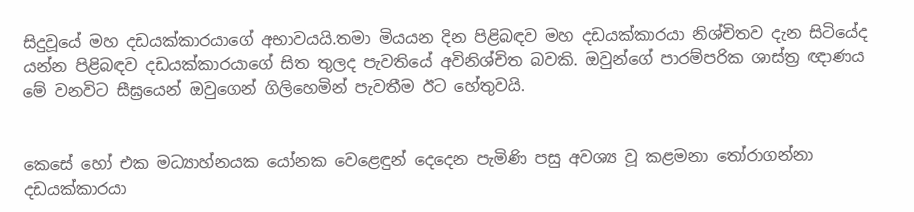සිදුවූයේ මහ දඩයක්කාරයාගේ අභාවයයි.තමා මියයන දින පිළිබඳව මහ දඩයක්කාරයා නිශ්චිතව දැන සිටියේද යන්න පිළිබඳව දඩයක්කාරයාගේ සිත තුලද පැවතියේ අවිනිශ්චිත බවකි. ඔවුන්ගේ පාරම්පරික ශාස්ත්‍ර ඥාණය මේ වනවිට සීඝ්‍රයෙන් ඔවුගෙන් ගිලිහෙමින් පැවතීම ඊට හේතුවයි.


කෙසේ හෝ එක මධ්‍යාහ්නයක යෝනක වෙළෙඳුන් දෙදෙන පැමිණි පසු අවශ්‍ය වූ කළමනා තෝරාගන්නා දඩයක්කාරයා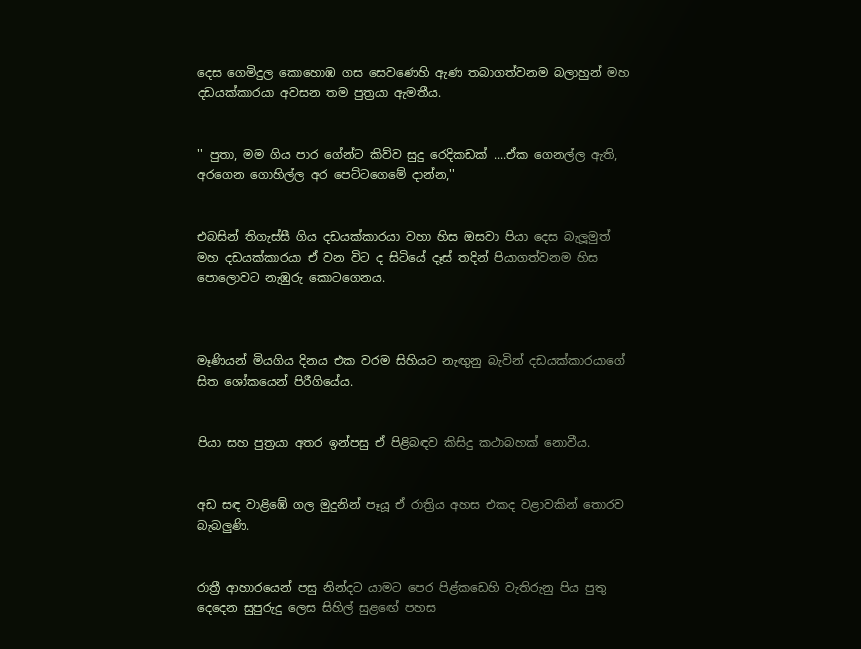දෙස ගෙමිදුල කොහොඹ ගස සෙවණෙහි ඇණ තබාගත්වනම බලාහුන් මහ දඩයක්කාරයා අවසන තම පුත්‍රයා ඇමතීය.


'' පුතා, මම ගිය පාර ගේන්ට කිව්ව සුදු රෙදිකඩක් ....ඒක ගෙනල්ල ඇති, අරගෙන ගොහිල්ල අර පෙට්ටගෙමේ දාන්න,''


එබසින් තිගැස්සී ගිය දඩයක්කාරයා වහා හිස ඔසවා පියා දෙස බැලූමුත් මහ දඩයක්කාරයා ඒ වන විට ද සිටියේ දෑස් තදින් පියාගත්වනම හිස පොලොවට නැඹුරු කොටගෙනය.



මෑණියන් මියගිය දිනය එක වරම සිහියට නැඟුනු බැවින් දඩයක්කාරයාගේ සිත ශෝකයෙන් පිරීගියේය.


පියා සහ පුත්‍රයා අතර ඉන්පසු ඒ පිළිබඳව කිසිදු කථාබහක් නොවීය.


අඩ සඳ වාළිඹේ ගල මුදුනින් පෑයූ ඒ රාත්‍රිය අහස එකද වළාවකින් තොරව බැබලුණි.


රාත්‍රී ආහාරයෙන් පසු නින්දට යාමට පෙර පිළ්කඩෙහි වැතිරුනු පිය පුතු දෙදෙන සුපුරුදු ලෙස සිහිල් සුළඟේ පහස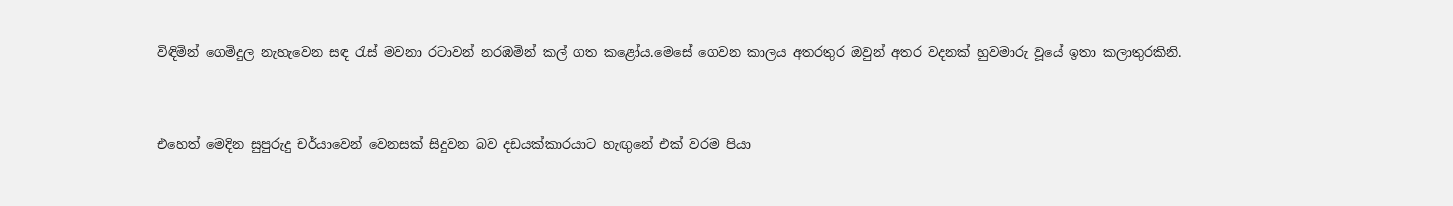විඳිමින් ගෙමිදුල නැහැවෙන සඳ රැස් මවනා රටාවන් නරඹමින් කල් ගත කළෝය.මෙසේ ගෙවන කාලය අතරතුර ඔවුන් අතර වදනක් හුවමාරු වූයේ ඉතා කලාතුරකිනි.


එහෙත් මෙදින සුපුරුදු චර්යාවෙන් වෙනසක් සිදුවන බව දඩයක්කාරයාට හැඟුනේ එක් වරම පියා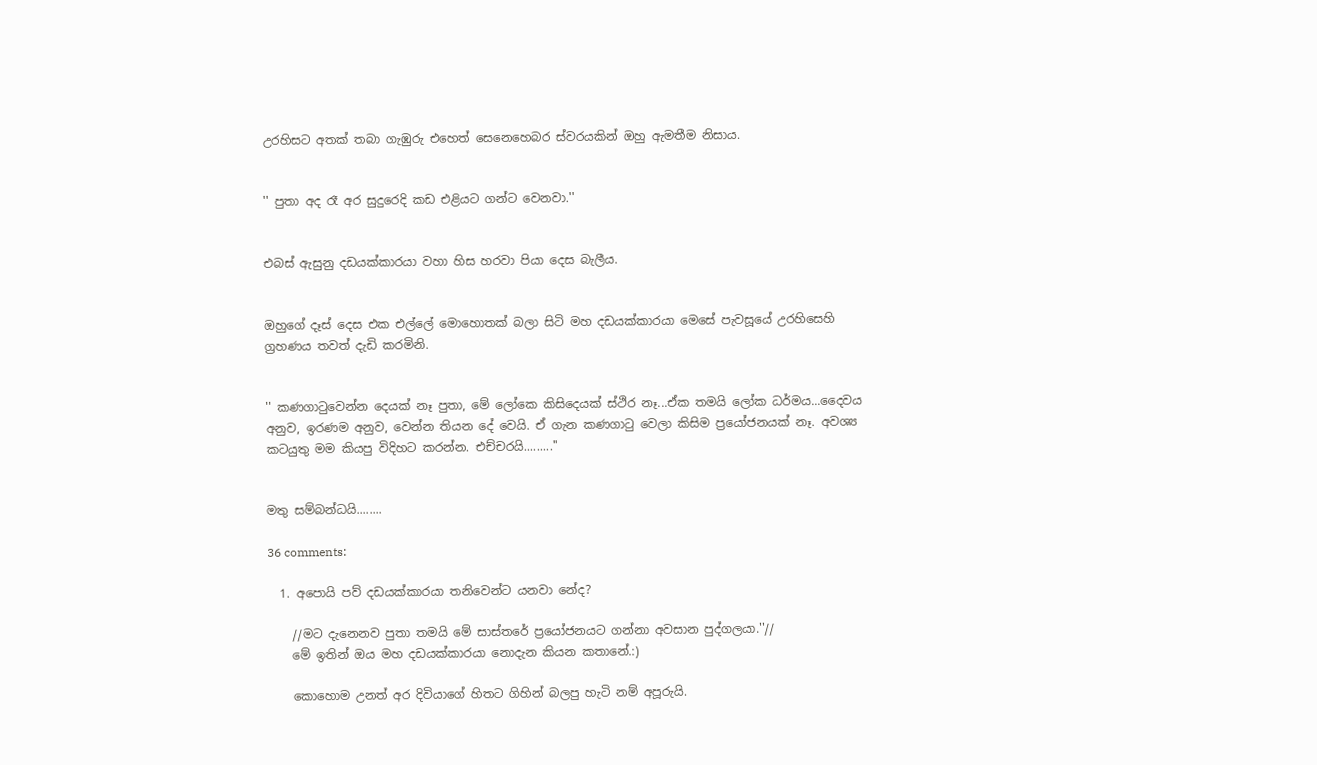උරහිසට අතක් තබා ගැඹුරු එහෙත් සෙනෙහෙබර ස්වරයකින් ඔහු ඇමතීම නිසාය.


'' පුතා අද රෑ අර සුදුරෙදි කඩ එළියට ගන්ට වෙනවා.''


එබස් ඇසුනු දඩයක්කාරයා වහා හිස හරවා පියා දෙස බැලීය.


ඔහුගේ දෑස් දෙස එක එල්ලේ මොහොතක් බලා සිටි මහ දඩයක්කාරයා මෙසේ පැවසූයේ උරහිසෙහි ග්‍රහණය තවත් දැඩි කරමිනි.


'' කණගාටුවෙන්න දෙයක් නෑ පුතා, මේ ලෝකෙ කිසිදෙයක් ස්ථිර නෑ...ඒක තමයි ලෝක ධර්මය...දෛවය අනුව, ඉරණම අනුව, වෙන්න තියන දේ වෙයි. ඒ ගැන කණගාටු වෙලා කිසිම ප්‍රයෝජනයක් නෑ. අවශ්‍ය කටයුතු මම කියපු විදිහට කරන්න. එච්චරයි.........''


මතු සම්බන්ධයි........

36 comments:

  1. අපොයි පව් දඩයක්කාරයා තනිවෙන්ට යනවා නේද?

    //මට දැනෙනව පුතා තමයි මේ සාස්තරේ ප්‍රයෝජනයට ගන්නා අවසාන පුද්ගලයා.''//
    මේ ඉතින් ඔය මහ දඩයක්කාරයා නොදැන කියන කතානේ.:)

    කොහොම උනත් අර දිවියාගේ හිතට ගිහින් බලපු හැටි නම් අපූරුයි.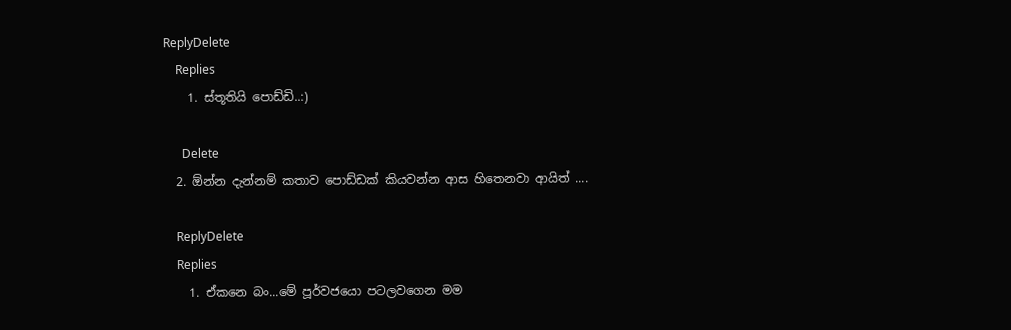ReplyDelete
    Replies
    1. ස්තූතියි පොඩ්ඩි..:)

      Delete
  2. ඕන්න දැන්නම් කතාව පොඩ්ඩක් කියවන්න ආස හිතෙනවා ආයිත් ....

    ReplyDelete
    Replies
    1. ඒකනෙ බං...මේ පූර්වජයො පටලවගෙන මම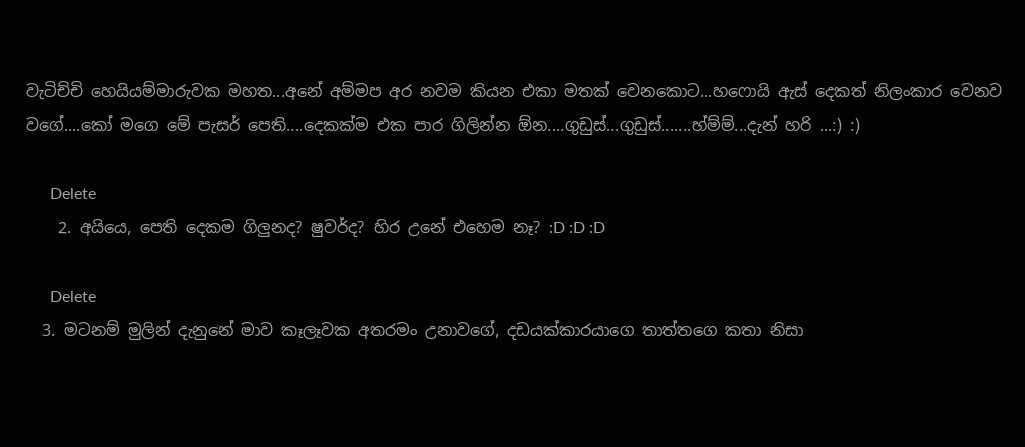වැටිච්චි හෙයියම්මාරුවක මහත...අනේ අම්මප අර නවම කියන එකා මතක් වෙනකොට...හෆොයි ඇස් දෙකත් නිලංකාර වෙනව වගේ....කෝ මගෙ මේ පැසර් පෙති....දෙකක්ම එක පාර ගිලින්න ඕන....ගුඩුස්...ගුඩුස්.......හ්ම්ම්...දැන් හරි ...:) :)

      Delete
    2. අයියෙ, පෙති දෙකම ගිලුනද? ෂුවර්ද? හිර උනේ එහෙම නෑ? :D :D :D

      Delete
  3. මටනම් මුලින් දැනුනේ මාව කෑලෑවක අතරමං උනාවගේ, දඩයක්කාරයාගෙ තාත්තගෙ කතා නිසා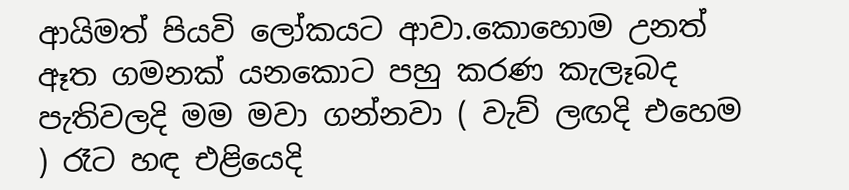ආයිමත් පියවි ලෝකයට ආවා.කොහොම උනත් ඈත ගමනක් යනකොට පහු කරණ කැලෑබද පැතිවලදි මම මවා ගන්නවා ( වැව් ලඟදි එහෙම ) රෑට හඳ එළියෙදි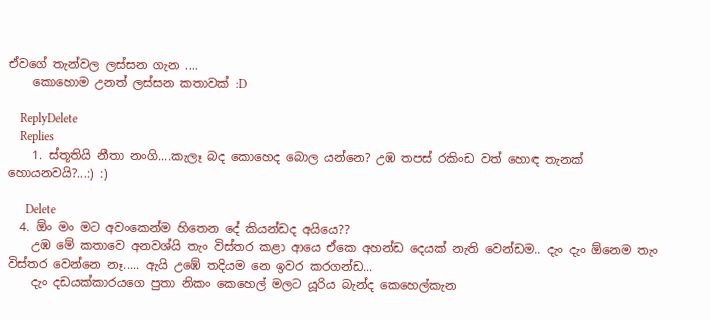ඒවගේ තැන්වල ලස්සන ගැන ....
    කොහොම උනත් ලස්සන කතාවක් :D

    ReplyDelete
    Replies
    1. ස්තූතියි නීතා නංගි....කැලෑ බද කොහෙද බොල යන්නෙ? උඹ තපස් රකිංඩ වත් හොඳ තැනක් හොයනවයි?...:) :)

      Delete
  4. ඕං මං මට අවංකෙන්ම හිතෙන දේ කියන්ඩද අයියෙ??
    උඹ මේ කතාවෙ අනවශ්යි තැං විස්තර කළා ආයෙ ඒකෙ අහන්ඩ දෙයක් නැති වෙන්ඩම.. දැං දැං ඕනෙම තැං විස්තර වෙන්නෙ නෑ..... ඇයි උඹේ තදියම නෙ ඉවර කරගන්ඩ...
    දැං දඩයක්කාරයගෙ පුතා නිකං කෙහෙල් මලට යූරිය බැන්ද කෙහෙල්කැන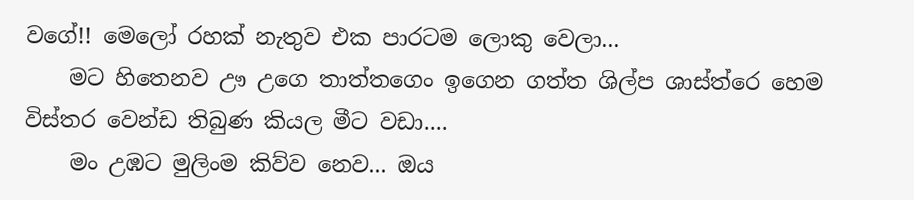වගේ!! මෙලෝ රහක් නැතුව එක පාරටම ලොකු වෙලා...
    මට හිතෙනව ඌ උගෙ තාත්තගෙං ඉගෙන ගත්ත ශිල්ප ශාස්ත්රෙ හෙම විස්තර වෙන්ඩ තිබුණ කියල මීට වඩා....
    මං උඹට මුලිංම කිව්ව නෙව... ඔය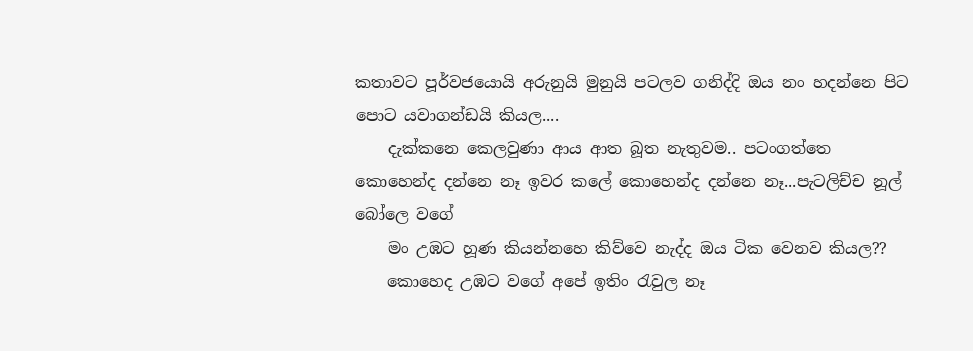කතාවට පූර්වජයොයි අරුනුයි මුනුයි පටලව ගනිද්දි ඔය නං හදන්නෙ පිට පොට යවාගන්ඩයි කියල....
    දැක්කනෙ කෙලවුණා ආය ආත බූත නැතුවම.. පටංගත්තෙ කොහෙන්ද දන්නෙ නෑ ඉවර කලේ කොහෙන්ද දන්නෙ නෑ...පැටලිච්ච නූල් බෝලෙ වගේ
    මං උඹට හූණ කියන්නහෙ කිව්වෙ නැද්ද ඔය ටික වෙනව කියල??
    කොහෙද උඹට වගේ අපේ ඉතිං රැවුල නෑ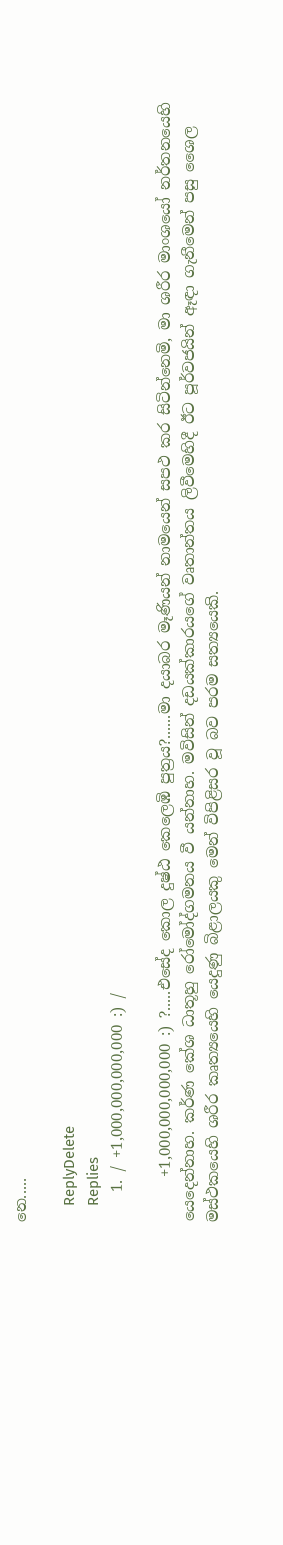නෙ.....

    ReplyDelete
    Replies
    1. / +1,000,000,000,000 :) /

      +1,000,000,000,000 :) ?.....එසේද කොල දුෂ්ඨ කෙලෙඹි පුත්‍රය?......මා දයාබර මෑණියන් නාමයෙන් සපථ කර සිටින්නෙමි, මා ශරීර මාංශයෝ නර්තනයෙහි යෙදෙන්නාහ. කර්ණ කේශ ධාතූහු රෝමෝද්ගමනය වී යන්නාහ. මවිසින් දඩයක්කාරයගේ වෘතාන්තය ලිවීමෙහිදී ඊට පූර්වජයින් ඈඳා ගැනීමෙන් පසු ශෛල මස්ථකයෙහි ශරීර කෘත්‍යයෙහි යෙදුණු බිළාලයකු මෙන් විපිළිසර වූ බව පරම සත්‍යයෙකි.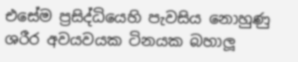එසේම ප්‍රසිද්ධියෙහි පැවසිය නොහුණු ශරීර අවයවයක ටිනයක බහාලූ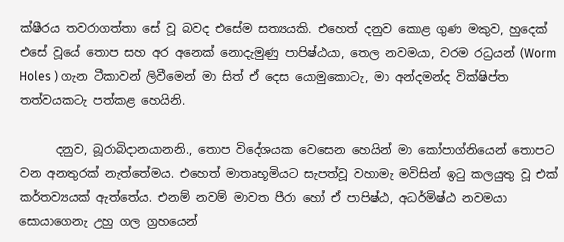ක්ෂීරය තවරාගත්තා සේ වූ බවද එසේම සත්‍යයකි. එහෙත් දනුව කොළ ගුණ මකුව, හුදෙක් එසේ වූයේ තොප සහ අර අනෙක් නොදැමුණු පාපිෂ්ඨයා, තෙල නවමයා, වරම රධ්‍රයන් (Worm Holes ) ගැන ටීකාවන් ලිවීමෙන් මා සිත් ඒ දෙස යොමුකොටැ, මා අන්දමන්ද වික්ෂිප්ත තත්වයකටැ පත්කළ හෙයිනි.

      දනුව, බූරාබිදානයානනි., තොප විදේශයක වෙසෙන හෙයින් මා කෝපාග්නියෙන් තොපට වන අනතුරක් නැත්තේමය. එහෙත් මාතෘභූමියට සැපත්වූ වහාමැ මවිසින් ඉටු කලයුතු වූ එක් කර්තව්‍යයක් ඇත්තේය. එනම් නවම් මාවත පීරා හෝ ඒ පාපිෂ්ඨ, අධර්මිෂ්ඨ නවමයා සොයාගෙනැ උහු ගල ග්‍රහයෙන්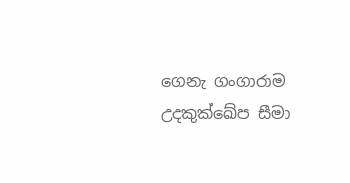ගෙනැ ගංගාරාම උදකුක්ඛේප සීමා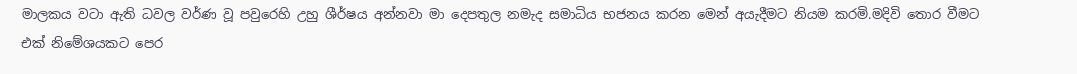මාලකය වටා ඇති ධවල වර්ණ වූ පවුරෙහි උහු ශීර්ෂය අන්නවා මා දෙපතුල නමැද සමාධිය භජනය කරන මෙන් අයැදීමට නියම කරමි.මදිවි තොර වීමට එක් නිමේශයකට පෙර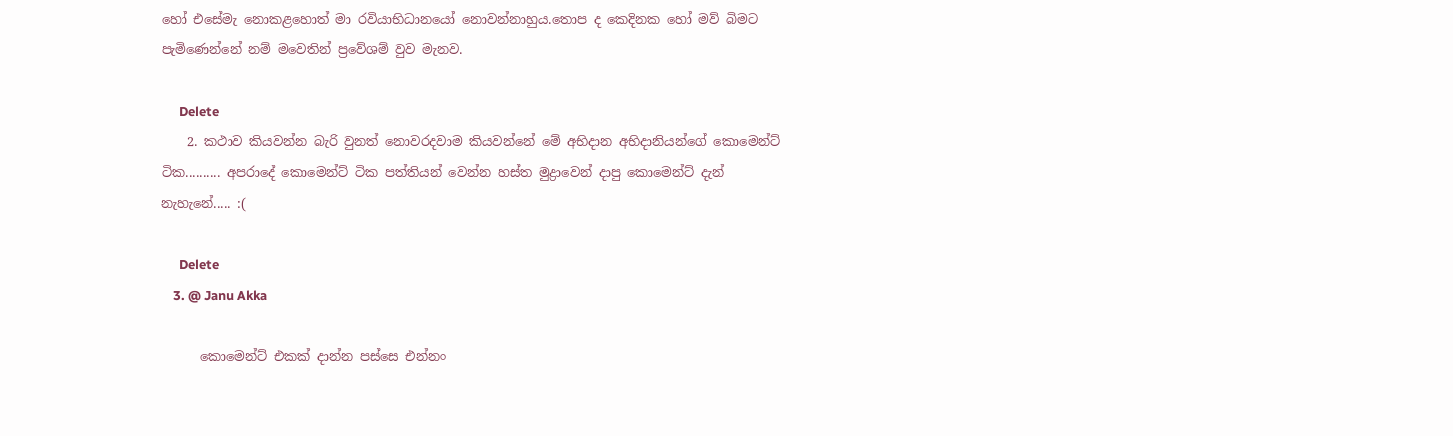හෝ එසේමැ නොකළහොත් මා රවියාභිධානයෝ නොවන්නාහුය.තොප ද කෙදිනක හෝ මව් බිමට පැමිණෙන්නේ නම් මවෙතින් ප්‍රවේශම් වුව මැනව.

      Delete
    2. කථාව කියවන්න බැරි වුනත් නොවරදවාම කියවන්නේ මේ අභිදාන අභිදානියන්ගේ කොමෙන්ට් ටික.......... අපරාදේ කොමෙන්ට් ටික පත්තියන් වෙන්න හස්ත මුද්‍රාවෙන් දාපු කොමෙන්ට් දැන් නැහැනේ..... :(

      Delete
    3. @ Janu Akka

      කොමෙන්ට් එකක් දාන්න පස්සෙ එන්නං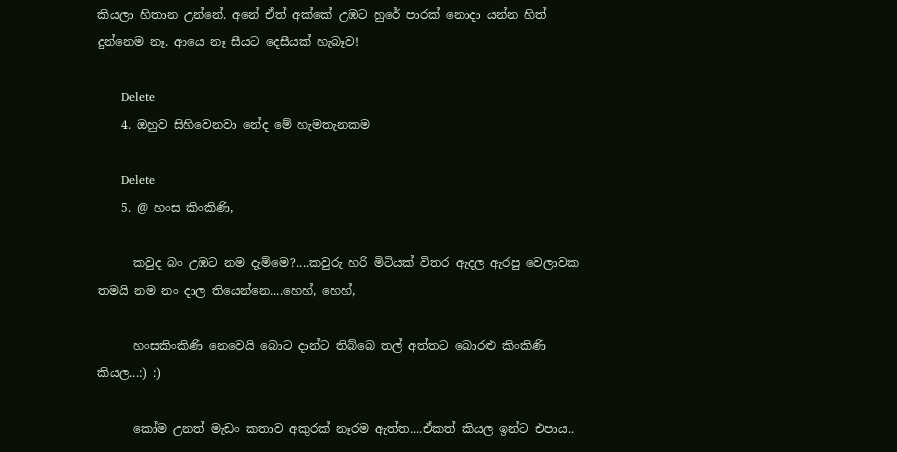කියලා හිතාන උන්නේ. අනේ ඒත් අක්කේ උඹට හුරේ පාරක් නොදා යන්න හිත් දුන්නෙම නෑ. ආයෙ නෑ සීයට දෙසීයක් හැබෑව!

      Delete
    4. ඔහුව සිහිවෙනවා නේද මේ හැමතැනකම

      Delete
    5. @ හංස කිංකිණි,

      කවුද බං උඹට නම දැම්මෙ?....කවුරු හරි මිටියක් විතර ඇදල ඇරපු වෙලාවක තමයි නම නං දාල තියෙන්නෙ....හෙහ්, හෙහ්,

      හංසකිංකිණි නෙවෙයි බොට දාන්ට තිබ්බෙ තල් අත්තට බොරළු කිංකිණි කියල...:) :)

      කෝම උනත් මැඩං කතාව අකුරක් නෑරම ඇත්ත....ඒකත් කියල ඉන්ට එපාය..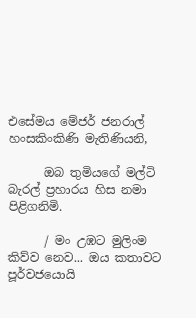එසේමය මේජර් ජනරාල් හංසකිංකිණි මැතිණියනි,

      ඔබ තුමියගේ මල්ටි බැරල් ප්‍රහාරය හිස නමා පිළිගනිමි.

      / මං උඹට මුලිංම කිව්ව නෙව... ඔය කතාවට පූර්වජයොයි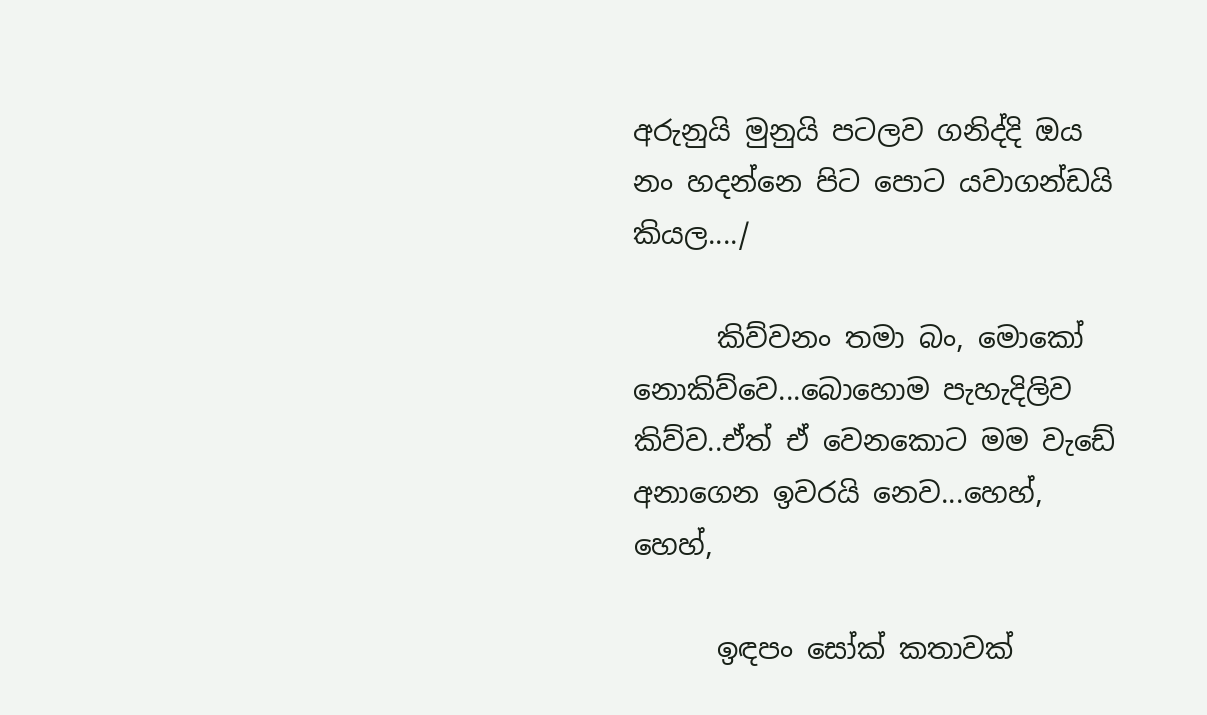අරුනුයි මුනුයි පටලව ගනිද්දි ඔය නං හදන්නෙ පිට පොට යවාගන්ඩයි කියල..../

      කිව්වනං තමා බං, මොකෝ නොකිව්වෙ...බොහොම පැහැදිලිව කිව්ව..ඒත් ඒ වෙනකොට මම වැඩේ අනාගෙන ඉවරයි නෙව...හෙහ්, හෙහ්,

      ඉඳපං සෝක් කතාවක්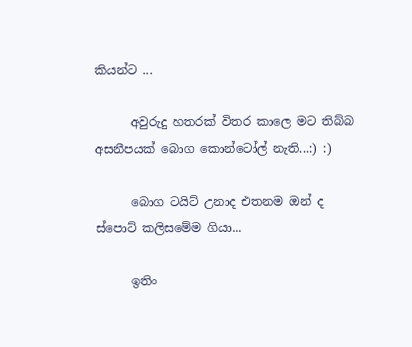කියන්ට ...

      අවුරුදු හතරක් විතර කාලෙ මට තිබ්බ අසනීපයක් බොග කොන්ටෝල් නැති...:) :)

      බොග ටයිට් උනාද එතනම ඔන් ද ස්පොට් කලිසමේම ගියා...

      ඉතිං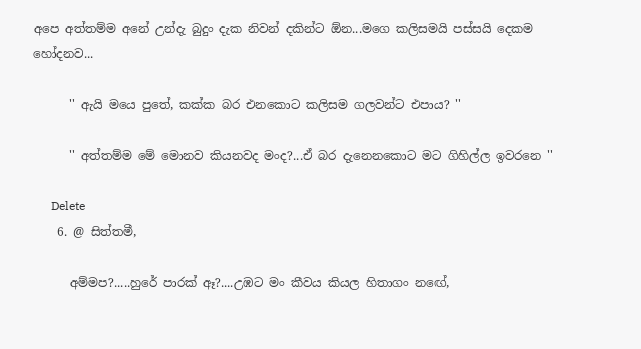අපෙ අත්තම්ම අනේ උන්දැ බුදුං දැක නිවන් දකින්ට ඕන...මගෙ කලිසමයි පස්සයි දෙකම හෝදනව...

      '' ඇයි මයෙ පුතේ, කක්ක බර එනකොට කලිසම ගලවන්ට එපාය? ''

      '' අත්තම්ම මේ මොනව කියනවද මංද?...ඒ බර දැනෙනකොට මට ගිහිල්ල ඉවරනෙ ''

      Delete
    6. @ සිත්තමී,

      අම්මප?.....හුරේ පාරක් ඈ?....උඹට මං කීවය කියල හිතාගං නඟේ,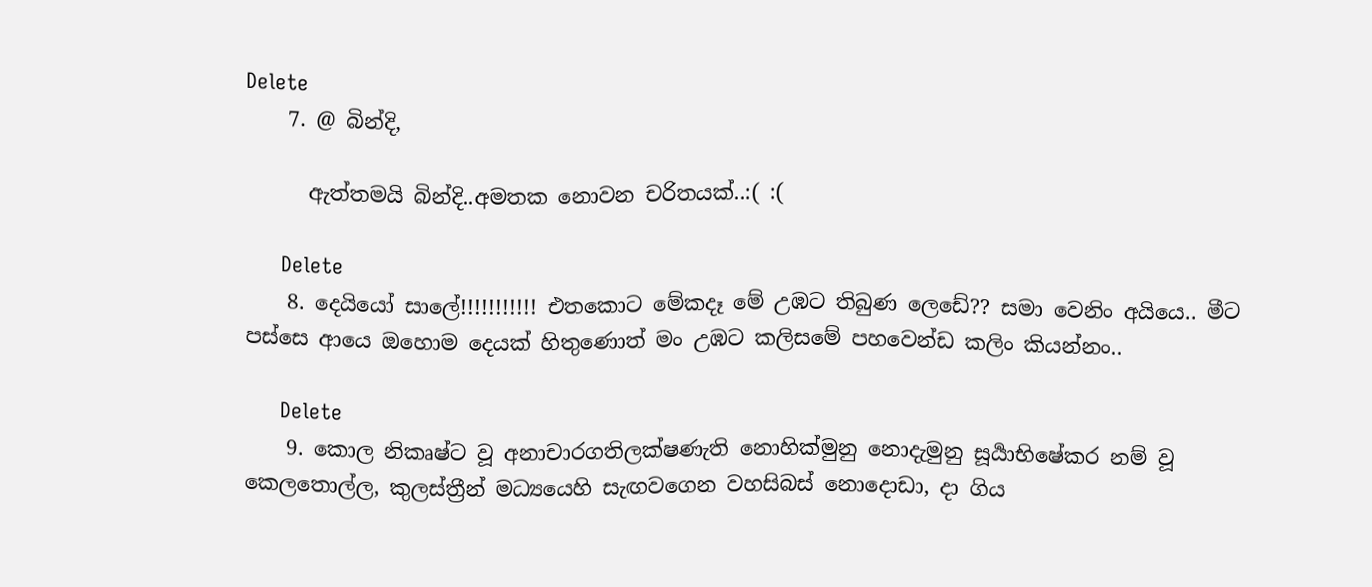Delete
    7. @ බින්දි,

      ඇත්තමයි බින්දි..අමතක නොවන චරිතයක්..:( :(

      Delete
    8. දෙයියෝ සාලේ!!!!!!!!!!! එතකොට මේකදෑ මේ උඹට තිබුණ ලෙඩේ?? සමා වෙනිං අයියෙ.. මීට පස්සෙ ආයෙ ඔහොම දෙයක් හිතුණොත් මං උඹට කලිසමේ පහවෙන්ඩ කලිං කියන්නං..

      Delete
    9. කොල නිකෘෂ්ට වූ අනාචාරගතිලක්ෂණැති නොහික්මුනු නොදැමුනු සූර්‍යාභිෂේකර නම් වූ කෙලතොල්ල, කුලස්ත්‍රීන් මධ්‍ය‍යෙහි සැඟවගෙන වහසිබස් නොදොඩා, දා ගිය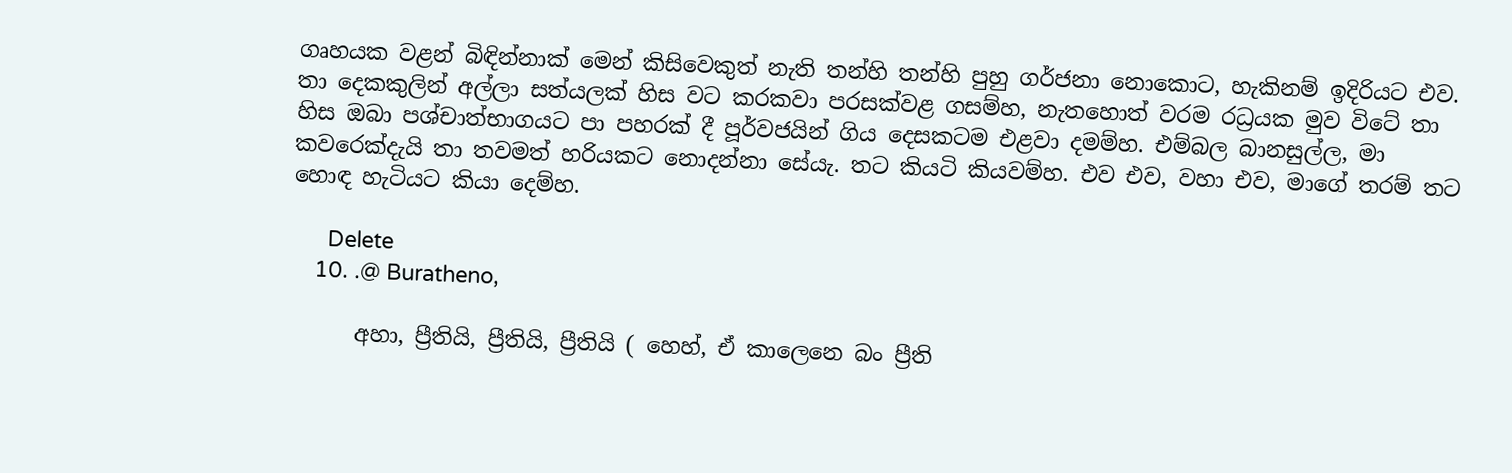ගෘහයක වළන් බිඳින්නාක් මෙන් කිසිවෙකුත් නැති තන්හි තන්හි පුහු ගර්ජනා නොකොට, හැකිනම් ඉදිරියට එව. තා දෙකකුලින් අල්ලා සත්යලක් හිස වට කරකවා පරසක්වළ ගසම්හ, නැතහොත් වරම රධ්‍රයක මුව විටේ තා හිස ඔබා පශ්චාත්භාගයට පා පහරක් දී පූර්වජයින් ගිය දෙසකටම එළවා දමම්හ. එම්බල බානසුල්ල, මා කවරෙක්දැයි තා තවමත් හරියකට නොදන්නා සේයැ. තට කියටි කියවම්හ. එව එව, වහා එව, මාගේ තරම් තට හොඳ හැටියට කියා ‍දෙම්හ.

      Delete
    10. .@ Buratheno,

      අහා, ප්‍රීතියි, ප්‍රීතියි, ප්‍රීතියි ( හෙහ්, ඒ කාලෙනෙ බං ප්‍රීති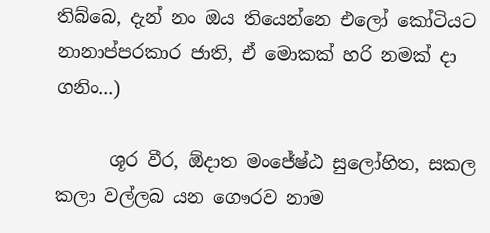තිබ්බෙ, දැන් නං ඔය තියෙන්නෙ එලෝ කෝටියට නානාප්පරකාර ජාති, ඒ මොකක් හරි නමක් දා ගනිං...)

      ශූර වීර, ඕදාත මංජේෂ්ඨ සුලෝහිත, සකල කලා වල්ලබ යන ගෞරව නාම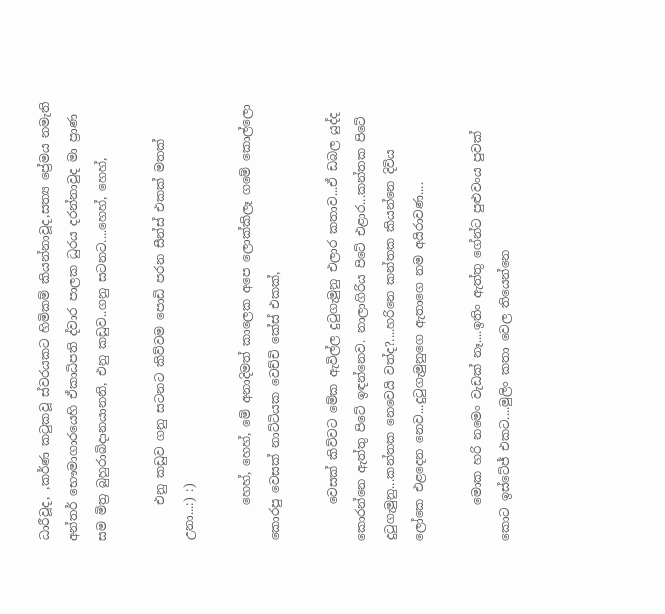ධාරීවූද, ,කර්ණ කටුකවූ ස්වරයකට හිමිකම් කියන්නාවූද,සත්‍ය ප්‍රේමය නමැති අන්තර් භෞමාගාරයෙහි ඒකාධිපති ද්වාර පාලක ධුරය දරන්නාවුද මා ප්‍රාණ සම මිත්‍ර බුහුරාබිදානයානනි, එනු කඩුව..ගනු සටනට....හෙහ්, හෙහ්,

      එනු කඩුව ගනු සටනට කිව්වම පොඩි පරන සීන්ස් එකක් මතක් උනා...:) :)

      හෙහ්, හෙහ්, මේ අනාදිමත් කාලෙක අපෙ ලොක්කිලෑ ගමේ කොල්ලො කොරපු වෙසක් නාට්ටියක වෙච්චි කේස් එකක්,

      වෙසක් කිව්වට මේක ඇවිල්ල දුටුගැමුනු එලාර කතාව...ඒ ඩබල යුද්ද කොරන්නෙ ඇත්තු පිටේ ඉඳන්නෙව. නාලාගිරිය පිටේ එළාර...කන්තක පිටේ දුටුගැමුනු...කන්තක නෙවෙයි වත්ද?....හරිනෙ කන්තක කියන්නෙ දිවිය ලෝකෙ එළදෙන නෙව...දුටුගැමුනුගෙ ඇතාගෙ නම අයිරාවණ....

      මොක හරි නමෙං වැඩක් නෑ....ඉතිං ඇත්තු ගේන්ට පුළුවංය පුවක් කොට ඉස්ටේජ් එකට....මුලිං කතා වෙල තියෙන්නෙ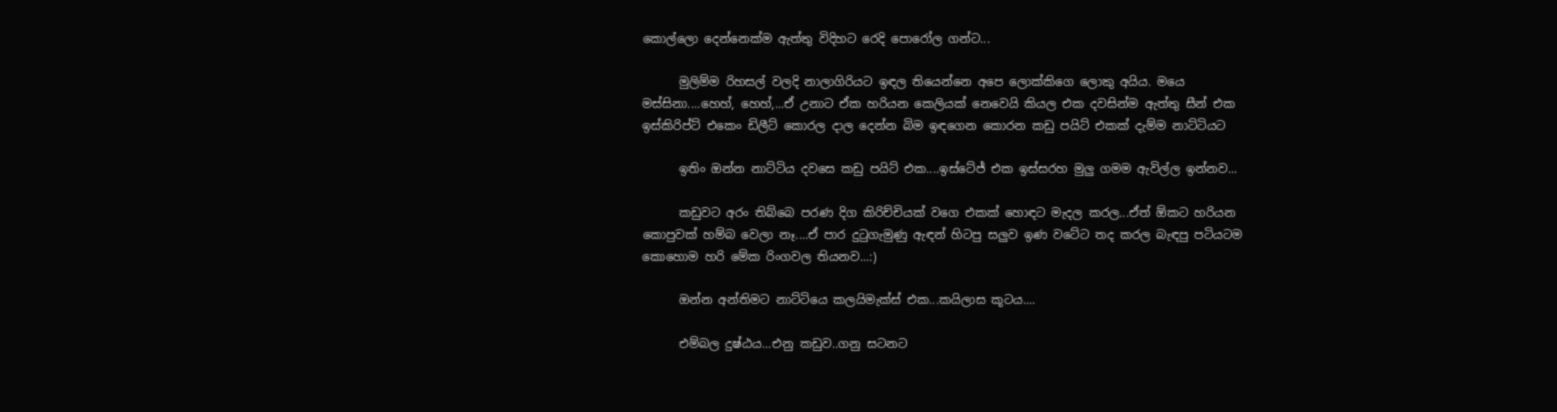කොල්ලො දෙන්නෙක්ම ඇත්තු විදිහට රෙදි පොරෝල ගන්ට...

      මුලිම්ම රිහසල් වලදි නාලාගිරියට ඉඳල තියෙන්නෙ අපෙ ලොක්කිගෙ ලොකු අයිය. මයෙ මස්සිනා....හෙහ්, හෙහ්,...ඒ උනාට ඒක හරියන කෙලියක් නෙවෙයි කියල එක දවසින්ම ඇත්තු සීන් එක ඉස්කිරිප්ට් එකෙං ඩිලීට් කොරල දාල දෙන්න බිම ඉඳගෙන කොරන කඩු පයිට් එකක් දැම්ම නාට්ටියට

      ඉතිං ඔන්න නාට්ටිය දවසෙ කඩු පයිට් එක....ඉස්ටේජ් එක ඉස්සරහ මුලු ගමම ඇවිල්ල ඉන්නව...

      කඩුවට අරං තිබ්බෙ පරණ දිග කිරිච්චියක් වගෙ එකක් හොඳට මැදල කරල...ඒත් ඕකට හරියන කොපුවක් හම්බ වෙලා නෑ....ඒ පාර දුටුගැමුණු ඇඳන් හිටපු සලුව ඉණ වටේට තද කරල බැඳපු පටියටම කොහොම හරි මේක රිංගවල තියනව...:)

      ඔන්න අන්තිමට නාට්ටියෙ කලයිමැක්ස් එක...කයිලාස කූටය....

      එම්බල දුෂ්ඨය...එනු කඩුව..ගනු සටනට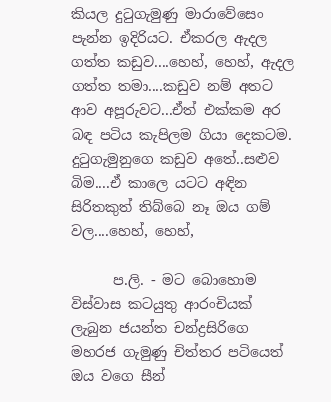කියල දුටුගැමුණු මාරාවේසෙං පැන්න ඉදිරියට. ඒකරල ඇදල ගත්ත කඩුව....හෙහ්, හෙහ්, ඇදල ගත්ත තමා....කඩුව නම් අතට ආව අපූරුවට...ඒත් එක්කම අර බඳ පටිය කැපිලම ගියා දෙකටම. දුටුගැමුනුගෙ කඩුව අතේ..සළුව බිම....ඒ කාලෙ යටට අඳින සිරිතකුත් තිබ්බෙ නෑ ඔය ගම් වල....හෙහ්, හෙහ්,

      ප.ලි. - මට බොහොම විස්වාස කටයුතු ආරංචියක් ලැබුන ජයන්ත චන්ද්‍රසිරිගෙ මහරජ ගැමුණු චිත්තර පටියෙත් ඔය වගෙ සීන්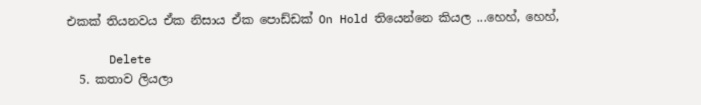එකක් තියනවය ඒක නිසාය ඒක පොඩ්ඩක් On Hold තියෙන්නෙ කියල ...හෙහ්, හෙහ්,

      Delete
  5. කතාව ලියලා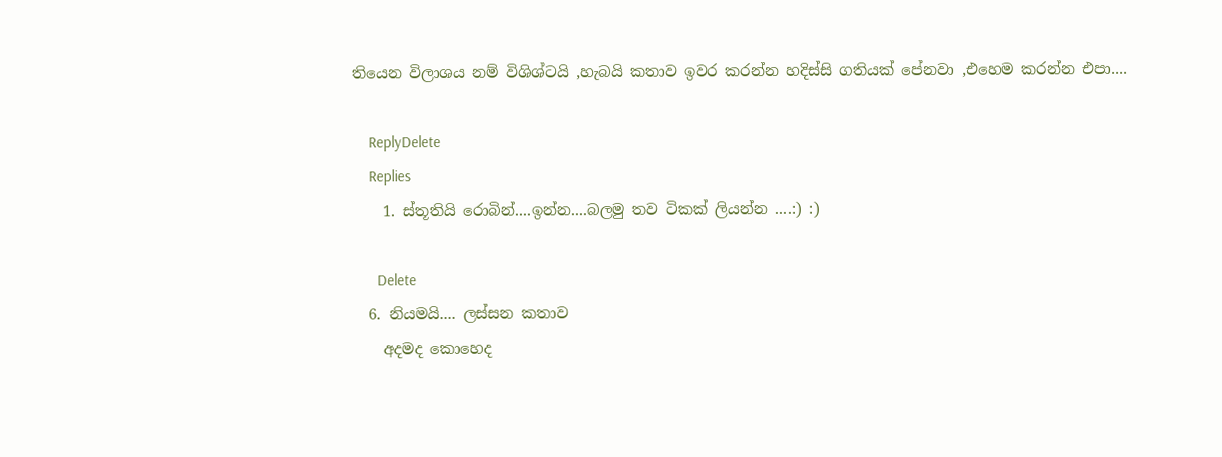තියෙන විලාශය නම් විශිශ්ටයි ,හැබයි කතාව ඉවර කරන්න හදිස්සි ගතියක් පේනවා ,එහෙම කරන්න එපා....

    ReplyDelete
    Replies
    1. ස්තූතියි රොබින්....ඉන්න....බලමු තව ටිකක් ලියන්න ....:) :)

      Delete
  6. නියමයි.... ලස්සන කතාව
    අදමද කොහෙද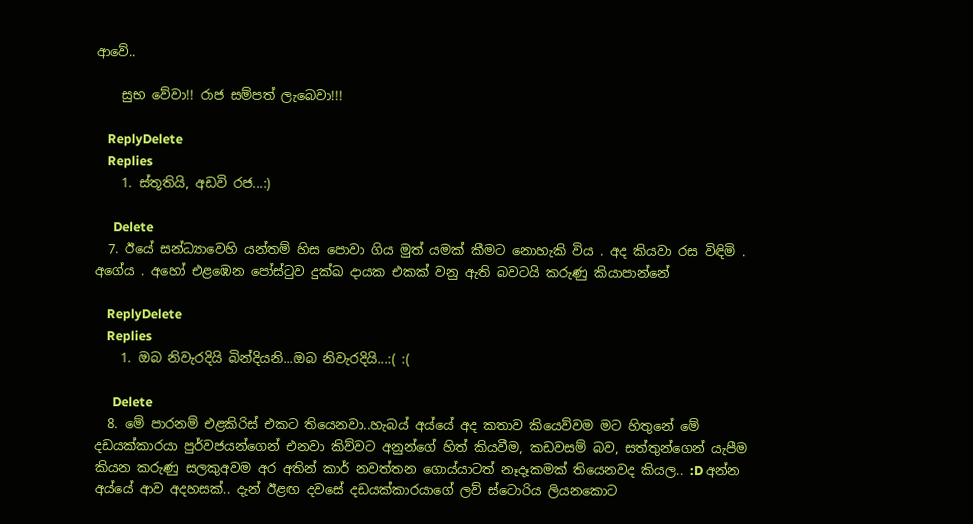ආවේ..

    සුභ වේවා!! රාජ සම්පත් ලැබෙවා!!!

    ReplyDelete
    Replies
    1. ස්තූතියි, අඩවි රජ...:)

      Delete
  7. ඊයේ සන්ධ්‍යාවෙහි යන්තම් හිස පොවා ගිය මුත් යමක් කීමට නොහැකි විය . අද කියවා රස විඳිමි . අගේය . අහෝ එළඹෙන පෝස්ටුව දුක්ඛ දායක එකක් වනු ඇති බවටයි කරුණු කියාපාන්නේ

    ReplyDelete
    Replies
    1. ඔබ නිවැරදියි බින්දියනි...ඔබ නිවැරදියි...:( :(

      Delete
  8. මේ පාරනම් එළකිරිස් එකට තියෙනවා..හැබය් අය්යේ අද කතාව කියෙව්වම මට හිතුනේ මේ දඩයක්කාරයා පුර්වජයන්ගෙන් එනවා කිව්වට අනුන්ගේ හිත් කියවීම, කඩවසම් බව, සත්තුන්ගෙන් යැපීම කියන කරුණු සලකුඅවම අර අතින් කාර් නවත්තන ගොය්යාටත් නෑදෑකමක් තියෙනවද කියල.. :D අන්න අය්යේ ආව අදහසක්.. දැන් ඊළඟ දවසේ දඩයක්කාරයාගේ ලව් ස්ටොරිය ලියනකොට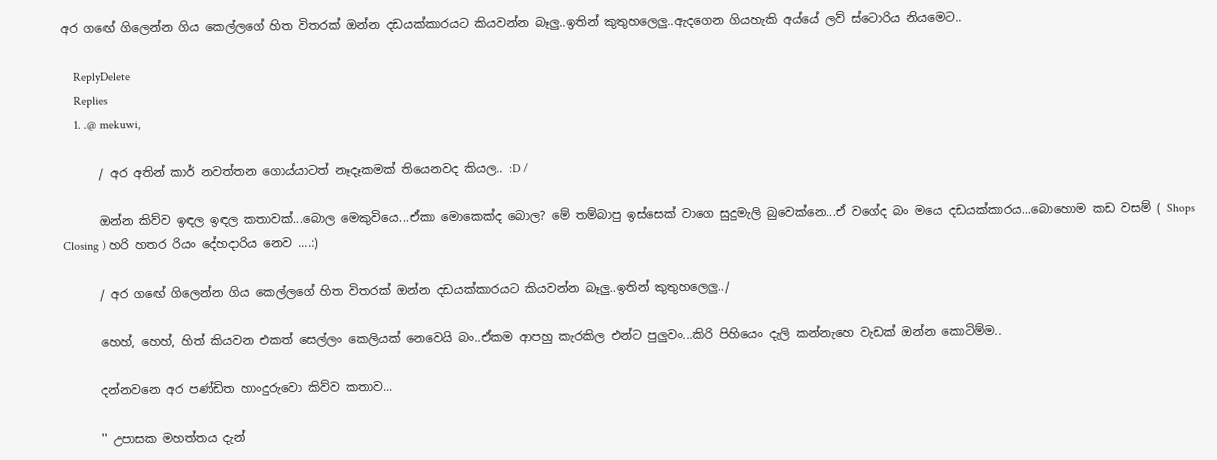අර ගඟේ ගිලෙන්න ගිය කෙල්ලගේ හිත විතරක් ඔන්න දඩයක්කාරයට කියවන්න බෑලු..ඉතින් කුතුහලෙලු..ඇදගෙන ගියහැකි අය්යේ ලව් ස්ටොරිය නියමෙට..

    ReplyDelete
    Replies
    1. .@ mekuwi,

      / අර අතින් කාර් නවත්තන ගොය්යාටත් නෑදෑකමක් තියෙනවද කියල.. :D /

      ඔන්න කිව්ව ඉඳල ඉඳල කතාවක්...බොල මෙකුවියෙ...ඒකා මොකෙක්ද බොල? මේ තම්බාපු ඉස්සෙක් වාගෙ සුදුමැලි බුවෙක්නෙ...ඒ වගේද බං මයෙ දඩයක්කාරය...බොහොම කඩ වසම් ( Shops Closing ) හරි හතර රියං දේහදාරිය නෙව ....:)

      / අර ගඟේ ගිලෙන්න ගිය කෙල්ලගේ හිත විතරක් ඔන්න දඩයක්කාරයට කියවන්න බෑලු..ඉතින් කුතුහලෙලු../

      හෙහ්, හෙහ්, හිත් කියවන එකත් සෙල්ලං කෙලියක් නෙවෙයි බං..ඒකම ආපහු කැරකිල එන්ට පුලුවං...කිරි පිහියෙං දැලි කන්නැහෙ වැඩක් ඔන්න කොටිම්ම..

      දන්නවනෙ අර පණ්ඩිත හාංදුරුවො කිව්ව කතාව...

      '' උපාසක මහත්තය දැන්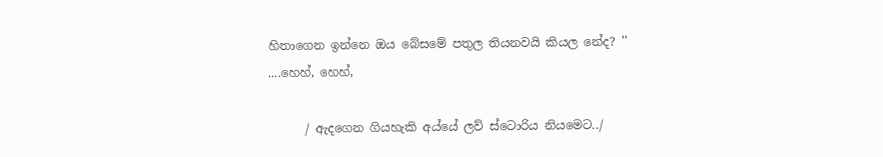හිතාගෙන ඉන්නෙ ඔය බේසමේ පතුල තියනවයි කියල නේද? '' ....හෙහ්, හෙහ්,

      / ඇදගෙන ගියහැකි අය්යේ ලව් ස්ටොරිය නියමෙට../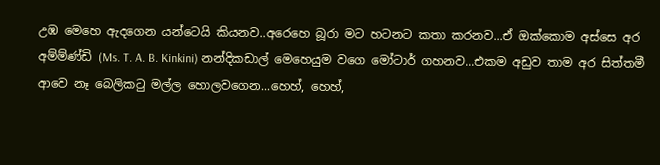උඹ මෙහෙ ඇදගෙන යන්ටෙයි කියනව..අරෙහෙ බූරා මට හටනට කතා කරනව...ඒ ඔක්කොම අස්සෙ අර අම්ම්ණ්ඩි (Ms. T. A. B. Kinkini) නන්දිකඩාල් මෙහෙයුම වගෙ මෝටාර් ගහනව...එකම අඩුව තාම අර සිත්තමී ආවෙ නෑ බෙලිකටු මල්ල හොලවගෙන...හෙහ්, හෙහ්,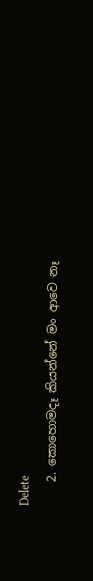Delete
    2. කොහොමදෑ කියන්නේ මං ආවෙ නෑ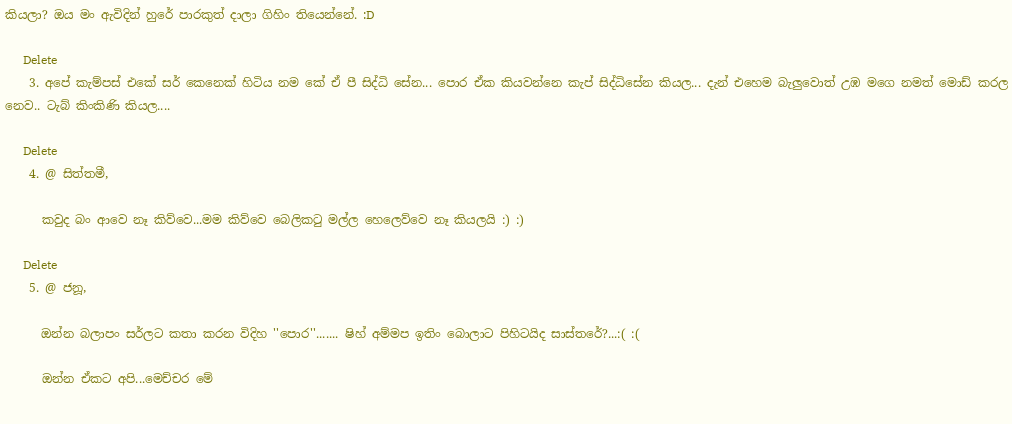කියලා? ඔය මං ඇවිදින් හුරේ පාරකුත් දාලා ගිහිං තියෙන්නේ. :D

      Delete
    3. අපේ කැම්පස් එකේ සර් කෙනෙක් හිටිය නම කේ ඒ පී සිද්ධි සේන... පොර ඒක කියවන්නෙ කැප් සිද්ධිසේන කියල... දැන් එහෙම බැලුවොත් උඹ මගෙ නමත් මොඩ් කරල නෙව.. ටැබ් කිංකිණි කියල....

      Delete
    4. @ සිත්තමී,

      කවුද බං ආවෙ නෑ කිව්වෙ...මම කිව්වෙ බෙලිකටු මල්ල හෙලෙව්වෙ නෑ කියලයි :) :)

      Delete
    5. @ ජනූ,

      ඔන්න බලාපං සර්ලට කතා කරන විදිහ ''පොර''....... ෂිහ් අම්මප ඉතිං බොලාට පිහිටයිද සාස්තරේ?...:( :(

      ඔන්න ඒකට අපි...මෙච්චර මේ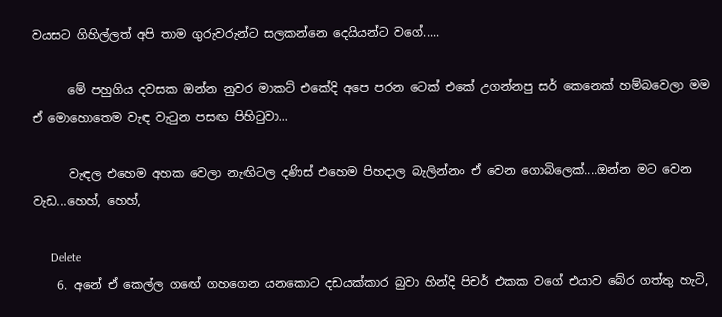වයසට ගිහිල්ලත් අපි තාම ගුරුවරුන්ට සලකන්නෙ දෙයියන්ට වගේ.....

      මේ පහුගිය දවසක ඔන්න නුවර මාකට් එකේදි අපෙ පරන ටෙක් එකේ උගන්නපු සර් කෙනෙක් හම්බවෙලා මම ඒ මොහොතෙම වැඳ වැටුන පසඟ පිහිටුවා...

      වැඳල එහෙම අහක වෙලා නැඟිටල දණිස් එහෙම පිහදාල බැලින්නං ඒ වෙන ගොබිලෙක්....ඔන්න මට වෙන වැඩ...හෙහ්, හෙහ්,

      Delete
    6. අනේ ඒ කෙල්ල ගඟේ ගහගෙන යනකොට දඩයක්කාර බුවා හින්දි පිචර් එකක වගේ එයාව බේර ගත්තු හැටි,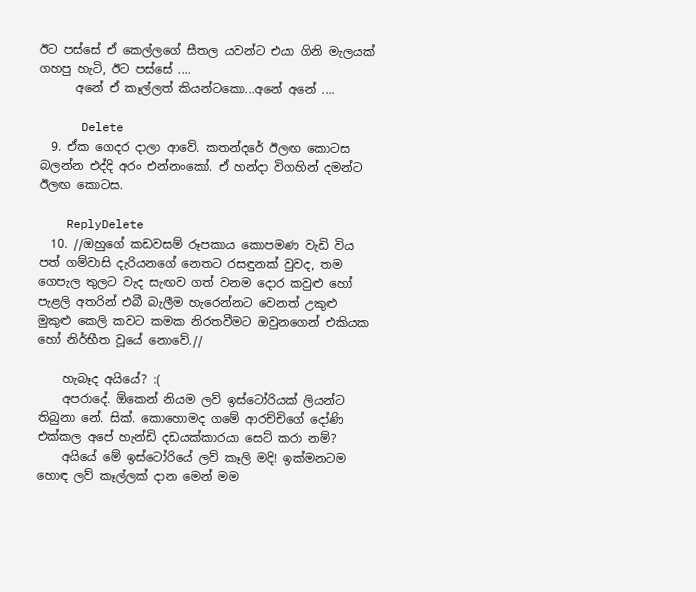ඊට පස්සේ ඒ කෙල්ලගේ සීතල යවන්ට එයා ගිනි මැලයක් ගහපු හැටි, ඊට පස්සේ ....
      අනේ ඒ කෑල්ලත් කියන්ටකො...අනේ අනේ ....

      Delete
  9. ඒක ගෙදර දාලා ආවේ. කතන්දරේ ඊලඟ කොටස බලන්න එද්දි අරං එන්නංකෝ. ඒ හන්දා විගහින් දමන්ට ඊලඟ කොටස.

    ReplyDelete
  10. //ඔහුගේ කඩවසම් රූපකාය කොපමණ වැඩි විය පත් ගම්වාසි දැරියනගේ නෙතට රසඳුනක් වුවද, තම ගෙපැල තුලට වැද සැඟව ගත් වනම දොර කවුළු හෝ පැළලි අතරින් එබී බැලීම හැරෙන්නට වෙනත් උකුළු මුකුළු කෙලි කවට කමක නිරතවීමට ඔවුනගෙන් එකියක හෝ නිර්භීත වූයේ නොවේ.//

    හැබෑද අයියේ? :(
    අපරාදේ. ඕකෙන් නියම ලව් ඉස්ටෝරියක් ලියන්ට තිබුනා නේ. සික්. කොහොමද ගමේ ආරච්චිගේ දෝණි එක්කල අපේ හැන්ඩි දඩයක්කාරයා සෙට් කරා නම්?
    අයියේ මේ ඉස්ටෝරියේ ලව් කෑලි මදි! ඉක්මනටම හොඳ ලව් කෑල්ලක් දාන මෙන් මම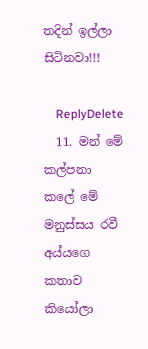තදින් ඉල්ලා සිටිනවා!!!

    ReplyDelete
  11. මන් මේ කල්පනා කලේ මේ මනුස්සය රවී අය්යගෙ කතාව කියෝලා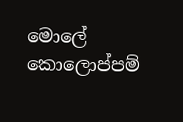මොලේ කොලොප්පම්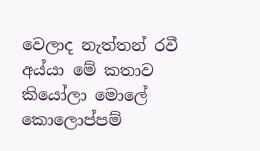වෙලාද නැත්තන් රවී අය්යා මේ කතාව කියෝලා මොලේ කොලොප්පම්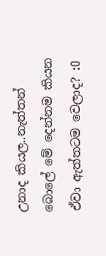උනාද කියල..නැත්තන් බොලේ මේ දෙන්නම කියන ඒවා ඇත්තටම වෙලාද? :O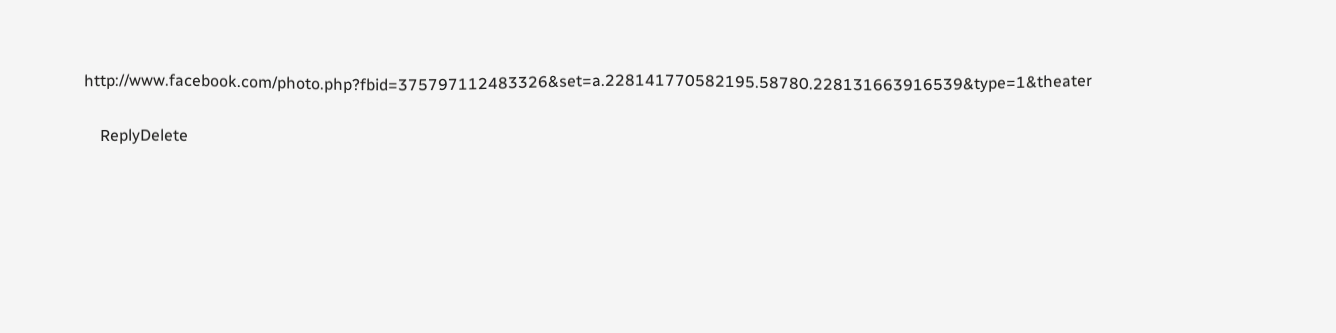http://www.facebook.com/photo.php?fbid=375797112483326&set=a.228141770582195.58780.228131663916539&type=1&theater

    ReplyDelete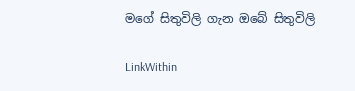මගේ සිතුවිලි ගැන ඔබේ සිතුවිලි

LinkWithin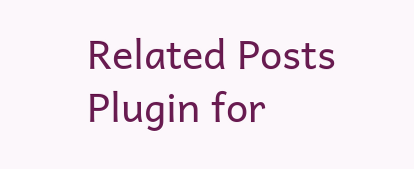Related Posts Plugin for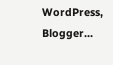WordPress, Blogger...